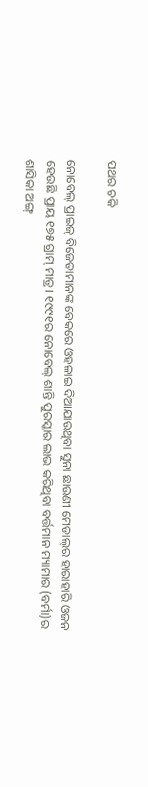ପଥର ଚକି

ନୋବେଲ୍‌ ପ୍ରାଇଜ୍‌ ବିଜେତାମାନଙ୍କ ବେକରେ ଓହଳାଇ ଦିଆଯାଉଥିବା ସୁନା ଛାଉଣୀ ମେଡାଲ୍‌ର ହାରାହାରି ଓଜନ ହେଉଛି ପ୍ରାୟ ୧୭୫ ଗ୍ରାମ୍‌ ମାତ୍ର। ୧୯୯୧ର ନୋବେଲ୍‌ ଶାନ୍ତି ପୁରସ୍କାର ଲାଭ କରିଥିବା ବର୍ତ୍ତମାନ ମ୍ୟାମାର (ବର୍ମା)ର ଶାସିକା ଅଙ୍ଗ୍‌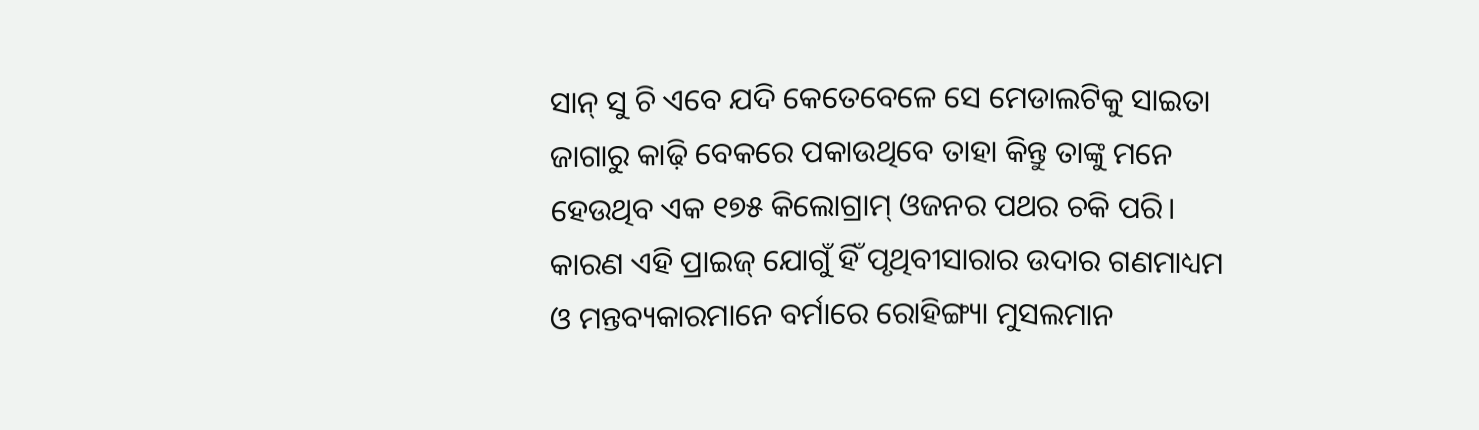ସାନ୍‌ ସୁ ଚି ଏବେ ଯଦି କେତେବେଳେ ସେ ମେଡାଲଟିକୁ ସାଇତା ଜାଗାରୁ କାଢ଼ି ବେକରେ ପକାଉଥିବେ ତାହା କିନ୍ତୁ ତାଙ୍କୁ ମନେ ହେଉଥିବ ଏକ ୧୭୫ କିଲୋଗ୍ରାମ୍‌ ଓଜନର ପଥର ଚକି ପରି। କାରଣ ଏହି ପ୍ରାଇଜ୍‌ ଯୋଗୁଁ ହିଁ ପୃଥିବୀସାରାର ଉଦାର ଗଣମାଧ୍ୟମ ଓ ମନ୍ତବ୍ୟକାରମାନେ ବର୍ମାରେ ରୋହିଙ୍ଗ୍ୟା ମୁସଲମାନ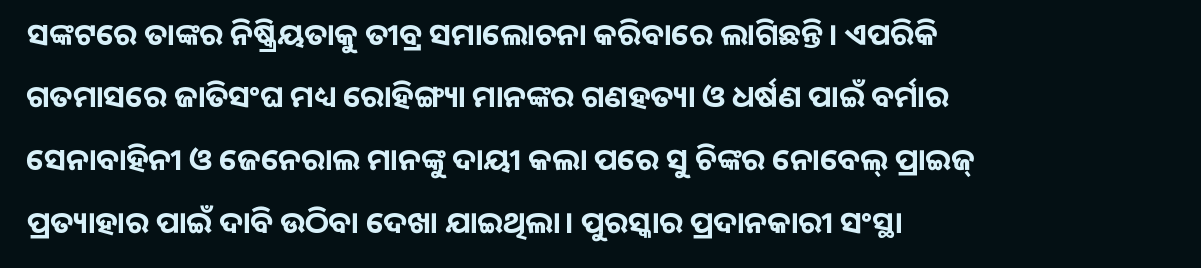ସଙ୍କଟରେ ତାଙ୍କର ନିଷ୍କ୍ରିୟତାକୁ ତୀବ୍ର ସମାଲୋଚନା କରିବାରେ ଲାଗିଛନ୍ତି। ଏପରିକି ଗତମାସରେ ଜାତିସଂଘ ମଧ୍ୟ ରୋହିଙ୍ଗ୍ୟା ମାନଙ୍କର ଗଣହତ୍ୟା ଓ ଧର୍ଷଣ ପାଇଁ ବର୍ମାର ସେନାବାହିନୀ ଓ ଜେନେରାଲ ମାନଙ୍କୁ ଦାୟୀ କଲା ପରେ ସୁ ଚିଙ୍କର ନୋବେଲ୍‌ ପ୍ରାଇଜ୍‌ ପ୍ରତ୍ୟାହାର ପାଇଁ ଦାବି ଉଠିବା ଦେଖା ଯାଇଥିଲା। ପୁରସ୍କାର ପ୍ରଦାନକାରୀ ସଂସ୍ଥା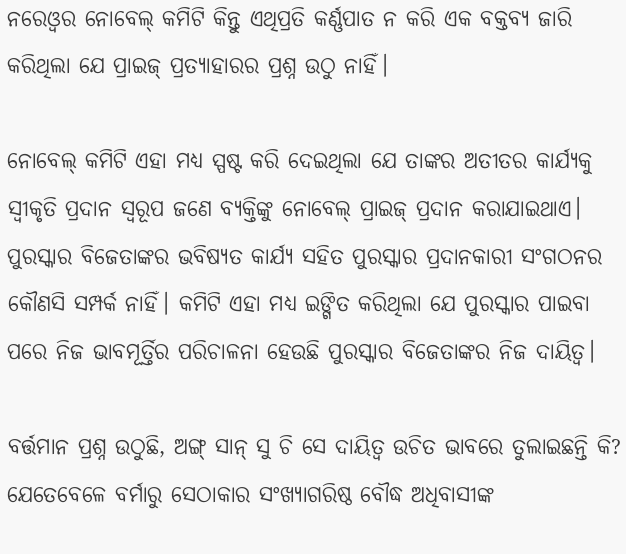ନରେଓ୍ଵର ନୋବେଲ୍‌ କମିଟି କିନ୍ତୁ ଏଥିପ୍ରତି କର୍ଣ୍ଣପାତ ନ କରି ଏକ ବକ୍ତବ୍ୟ ଜାରି କରିଥିଲା ଯେ ପ୍ରାଇଜ୍‌ ପ୍ରତ୍ୟାହାରର ପ୍ରଶ୍ନ ଉଠୁ ନାହିଁ।

ନୋବେଲ୍‌ କମିଟି ଏହା ମଧ୍ୟ ସ୍ପଷ୍ଟ କରି ଦେଇଥିଲା ଯେ ତାଙ୍କର ଅତୀତର କାର୍ଯ୍ୟକୁ ସ୍ୱୀକୃତି ପ୍ରଦାନ ସ୍ୱରୂପ ଜଣେ ବ୍ୟକ୍ତିଙ୍କୁ ନୋବେଲ୍‌ ପ୍ରାଇଜ୍‌ ପ୍ରଦାନ କରାଯାଇଥାଏ। ପୁରସ୍କାର ବିଜେତାଙ୍କର ଭବିଷ୍ୟତ କାର୍ଯ୍ୟ ସହିତ ପୁରସ୍କାର ପ୍ରଦାନକାରୀ ସଂଗଠନର କୌଣସି ସମ୍ପର୍କ ନାହିଁ। କମିଟି ଏହା ମଧ୍ୟ ଇଙ୍ଗିତ କରିଥିଲା ଯେ ପୁରସ୍କାର ପାଇବା ପରେ ନିଜ ଭାବମୂର୍ତ୍ତିର ପରିଚାଳନା ହେଉଛି ପୁରସ୍କାର ବିଜେତାଙ୍କର ନିଜ ଦାୟିତ୍ୱ।

ବର୍ତ୍ତମାନ ପ୍ରଶ୍ନ ଉଠୁଛି, ଅଙ୍ଗ୍‌ ସାନ୍‌ ସୁ ଚି ସେ ଦାୟିତ୍ୱ ଉଚିତ ଭାବରେ ତୁଲାଇଛନ୍ତି କି? ଯେତେବେଳେ ବର୍ମାରୁ ସେଠାକାର ସଂଖ୍ୟାଗରିଷ୍ଠ ବୌଦ୍ଧ ଅଧିବାସୀଙ୍କ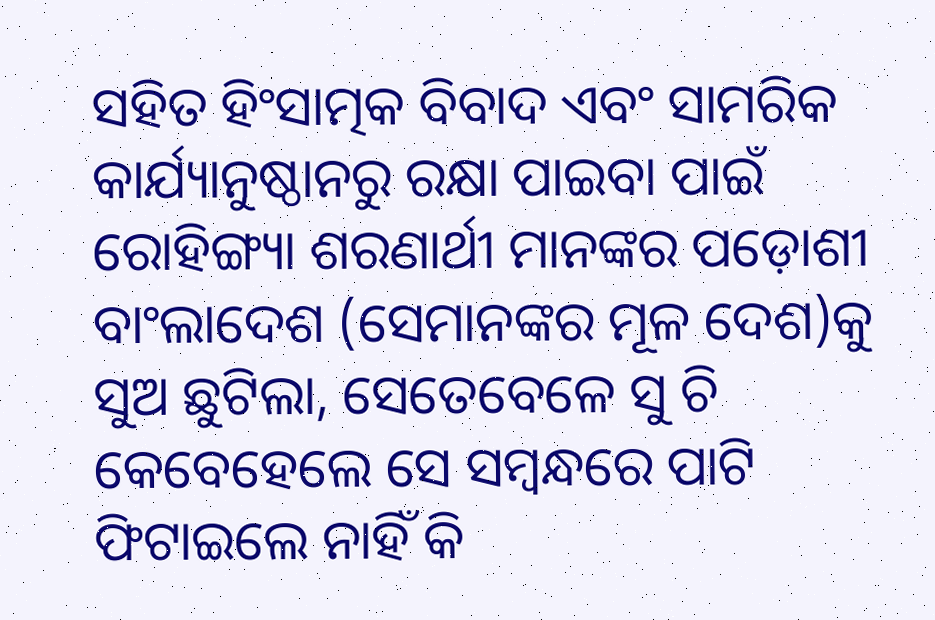ସହିତ ହିଂସାତ୍ମକ ବିବାଦ ଏବଂ ସାମରିକ କାର୍ଯ୍ୟାନୁଷ୍ଠାନରୁ ରକ୍ଷା ପାଇବା ପାଇଁ ରୋହିଙ୍ଗ୍ୟା ଶରଣାର୍ଥୀ ମାନଙ୍କର ପଡ଼ୋଶୀ ବାଂଲାଦେଶ (ସେମାନଙ୍କର ମୂଳ ଦେଶ)କୁ ସୁଅ ଛୁଟିଲା, ସେତେବେଳେ ସୁ ଚି କେବେହେଲେ ସେ ସମ୍ବନ୍ଧରେ ପାଟି ଫିଟାଇଲେ ନାହିଁ କି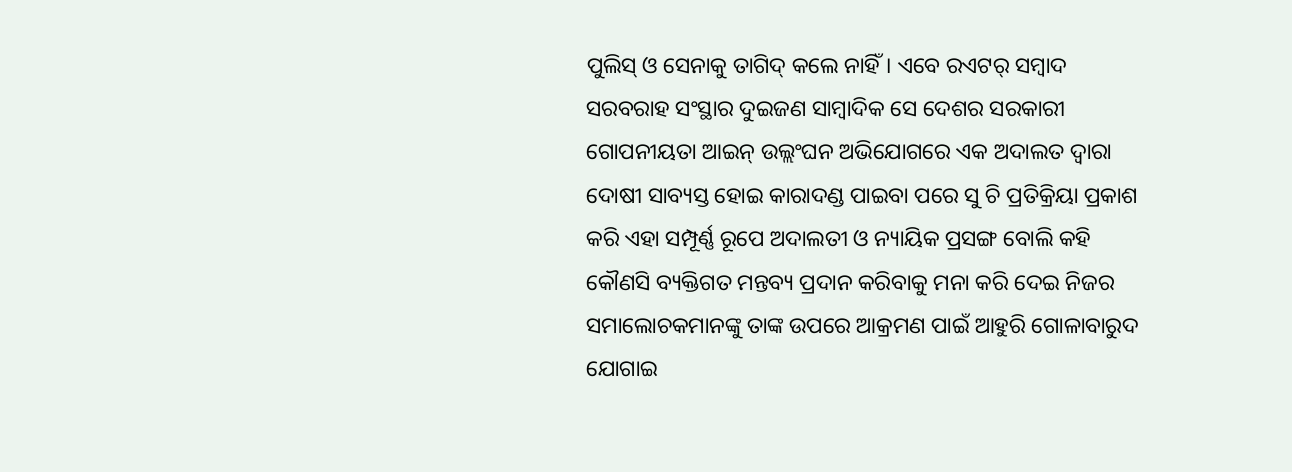ପୁଲିସ୍‌ ଓ ସେନାକୁ ତାଗିଦ୍‌ କଲେ ନାହିଁ। ଏବେ ରଏଟର୍‌ ସମ୍ବାଦ ସରବରାହ ସଂସ୍ଥାର ଦୁଇଜଣ ସାମ୍ବାଦିକ ସେ ଦେଶର ସରକାରୀ ଗୋପନୀୟତା ଆଇନ୍‌ ଉଲ୍ଲଂଘନ ଅଭିଯୋଗରେ ଏକ ଅଦାଲତ ଦ୍ୱାରା ଦୋଷୀ ସାବ୍ୟସ୍ତ ହୋଇ କାରାଦଣ୍ଡ ପାଇବା ପରେ ସୁ ଚି ପ୍ରତିକ୍ରିୟା ପ୍ରକାଶ କରି ଏହା ସମ୍ପୂର୍ଣ୍ଣ ରୂପେ ଅଦାଲତୀ ଓ ନ୍ୟାୟିକ ପ୍ରସଙ୍ଗ ବୋଲି କହି କୌଣସି ବ୍ୟକ୍ତିଗତ ମନ୍ତବ୍ୟ ପ୍ରଦାନ କରିବାକୁ ମନା କରି ଦେଇ ନିଜର ସମାଲୋଚକମାନଙ୍କୁ ତାଙ୍କ ଉପରେ ଆକ୍ରମଣ ପାଇଁ ଆହୁରି ଗୋଳାବାରୁଦ ଯୋଗାଇ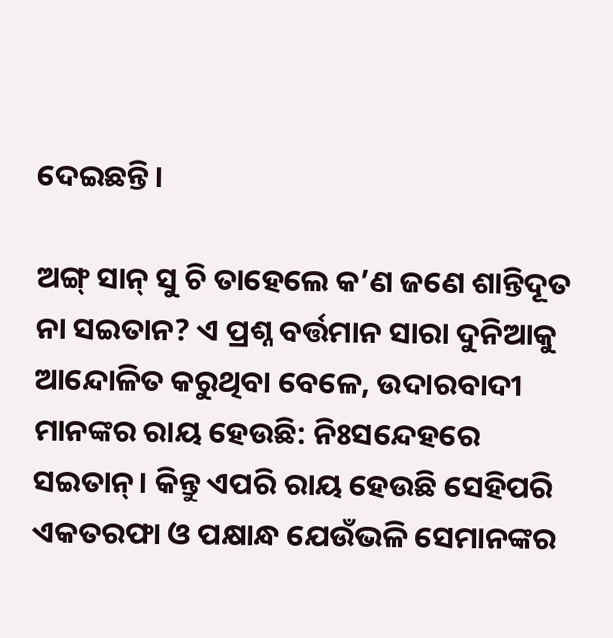ଦେଇଛନ୍ତି।

ଅଙ୍ଗ୍‌ ସାନ୍‌ ସୁ ଚି ତାହେଲେ କ’ଣ ଜଣେ ଶାନ୍ତିଦୂତ ନା ସଇତାନ? ଏ ପ୍ରଶ୍ନ ବର୍ତ୍ତମାନ ସାରା ଦୁନିଆକୁ ଆନ୍ଦୋଳିତ କରୁଥିବା ବେଳେ, ଉଦାରବାଦୀ ମାନଙ୍କର ରାୟ ହେଉଛି: ନିଃସନ୍ଦେହରେ ସଇତାନ୍‌। କିନ୍ତୁ ଏପରି ରାୟ ହେଉଛି ସେହିପରି ଏକତରଫା ଓ ପକ୍ଷାନ୍ଧ ଯେଉଁଭଳି ସେମାନଙ୍କର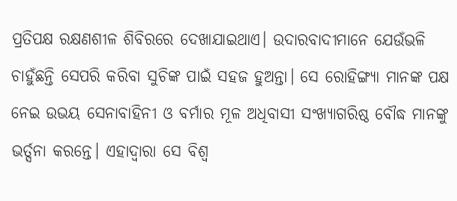ପ୍ରତିପକ୍ଷ ରକ୍ଷଣଶୀଳ ଶିବିରରେ ଦେଖାଯାଇଥାଏ। ଉଦାରବାଦୀମାନେ ଯେଉଁଭଳି ଚାହୁଁଛନ୍ତି ସେପରି କରିବା ସୁଚିଙ୍କ ପାଇଁ ସହଜ ହୁଅନ୍ତା। ସେ ରୋହିଙ୍ଗ୍ୟା ମାନଙ୍କ ପକ୍ଷ ନେଇ ଉଭୟ ସେନାବାହିନୀ ଓ ବର୍ମାର ମୂଳ ଅଧିବାସୀ ସଂଖ୍ୟାଗରିଷ୍ଠ ବୌଦ୍ଧ ମାନଙ୍କୁ ଭର୍ତ୍ସନା କରନ୍ତେ। ଏହାଦ୍ୱାରା ସେ ବିଶ୍ୱ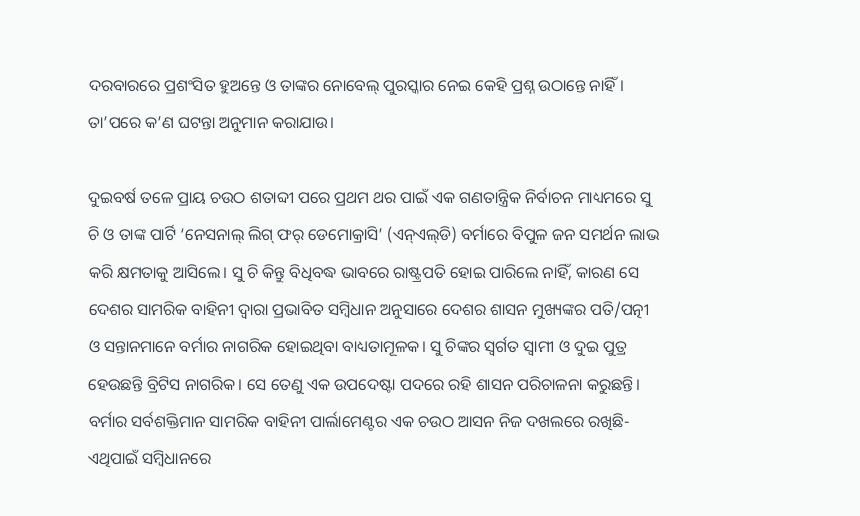ଦରବାରରେ ପ୍ରଶଂସିତ ହୁଅନ୍ତେ ଓ ତାଙ୍କର ନୋବେଲ୍‌ ପୁରସ୍କାର ନେଇ କେହି ପ୍ରଶ୍ନ ଉଠାନ୍ତେ ନାହିଁ। ତା’ପରେ କ’ଣ ଘଟନ୍ତା ଅନୁମାନ କରାଯାଉ।

ଦୁଇବର୍ଷ ତଳେ ପ୍ରାୟ ଚଉଠ ଶତାବ୍ଦୀ ପରେ ପ୍ରଥମ ଥର ପାଇଁ ଏକ ଗଣତାନ୍ତ୍ରିକ ନିର୍ବାଚନ ମାଧ୍ୟମରେ ସୁ ଚି ଓ ତାଙ୍କ ପାର୍ଟି ‘ନେସନାଲ୍‌ ଲିଗ୍‌ ଫର୍‌ ଡେମୋକ୍ରାସି’ (ଏନ୍‌ଏଲ୍‌ଡି) ବର୍ମାରେ ବିପୁଳ ଜନ ସମର୍ଥନ ଲାଭ କରି କ୍ଷମତାକୁ ଆସିଲେ। ସୁ ଚି କିନ୍ତୁ ବିଧିବଦ୍ଧ ଭାବରେ ରାଷ୍ଟ୍ରପତି ହୋଇ ପାରିଲେ ନାହିଁ, କାରଣ ସେ ଦେଶର ସାମରିକ ବାହିନୀ ଦ୍ୱାରା ପ୍ରଭାବିତ ସମ୍ବିଧାନ ଅନୁସାରେ ଦେଶର ଶାସନ ମୁଖ୍ୟଙ୍କର ପତି/ପତ୍ନୀ ଓ ସନ୍ତାନମାନେ ବର୍ମାର ନାଗରିକ ହୋଇଥିବା ବାଧ୍ୟତାମୂଳକ। ସୁ ଚିଙ୍କର ସ୍ୱର୍ଗତ ସ୍ୱାମୀ ଓ ଦୁଇ ପୁତ୍ର ହେଉଛନ୍ତି ବ୍ରିଟିସ ନାଗରିକ। ସେ ତେଣୁ ଏକ ଉପଦେଷ୍ଟା ପଦରେ ରହି ଶାସନ ପରିଚାଳନା କରୁଛନ୍ତି। ବର୍ମାର ସର୍ବଶକ୍ତିମାନ ସାମରିକ ବାହିନୀ ପାର୍ଲାମେଣ୍ଟର ଏକ ଚଉଠ ଆସନ ନିଜ ଦଖଲରେ ରଖିଛି- ଏଥିପାଇଁ ସମ୍ବିଧାନରେ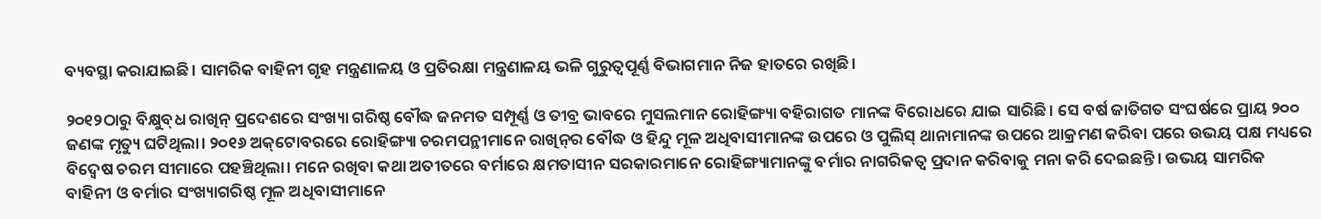ବ୍ୟବସ୍ଥା କରାଯାଇଛି। ସାମରିକ ବାହିନୀ ଗୃହ ମନ୍ତ୍ରଣାଳୟ ଓ ପ୍ରତିରକ୍ଷା ମନ୍ତ୍ରଣାଳୟ ଭଳି ଗୁରୁତ୍ୱପୂର୍ଣ୍ଣ ବିଭାଗମାନ ନିଜ ହାତରେ ରଖିଛି।

୨୦୧୨ଠାରୁ ବିକ୍ଷୁବ୍‌ଧ ରାଖିନ୍‌ ପ୍ରଦେଶରେ ସଂଖ୍ୟା ଗରିଷ୍ଠ ବୌଦ୍ଧ ଜନମତ ସମ୍ପୂର୍ଣ୍ଣ ଓ ତୀବ୍ର ଭାବରେ ମୁସଲମାନ ରୋହିଙ୍ଗ୍ୟା ବହିରାଗତ ମାନଙ୍କ ବିରୋଧରେ ଯାଇ ସାରିଛି। ସେ ବର୍ଷ ଜାତିଗତ ସଂଘର୍ଷରେ ପ୍ରାୟ ୨୦୦ ଜଣଙ୍କ ମୃତ୍ୟୁ ଘଟିଥିଲା। ୨୦୧୬ ଅକ୍‌ଟୋବରରେ ରୋହିଙ୍ଗ୍ୟା ଚରମପନ୍ଥୀମାନେ ରାଖିନ୍‌ର ବୌଦ୍ଧ ଓ ହିନ୍ଦୁ ମୂଳ ଅଧିବାସୀମାନଙ୍କ ଉପରେ ଓ ପୁଲିସ୍‌ ଥାନାମାନଙ୍କ ଉପରେ ଆକ୍ରମଣ କରିବା ପରେ ଉଭୟ ପକ୍ଷ ମଧ୍ୟରେ ବିଦ୍ୱେଷ ଚରମ ସୀମାରେ ପହଞ୍ଚିଥିଲା। ମନେ ରଖିବା କଥା ଅତୀତରେ ବର୍ମାରେ କ୍ଷମତାସୀନ ସରକାରମାନେ ରୋହିଙ୍ଗ୍ୟାମାନଙ୍କୁ ବର୍ମାର ନାଗରିକତ୍ୱ ପ୍ରଦାନ କରିବାକୁ ମନା କରି ଦେଇଛନ୍ତି। ଉଭୟ ସାମରିକ ବାହିନୀ ଓ ବର୍ମାର ସଂଖ୍ୟାଗରିଷ୍ଠ ମୂଳ ଅଧିବାସୀମାନେ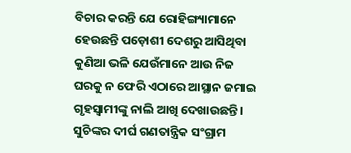ବିଚାର କରନ୍ତି ଯେ ରୋହିଙ୍ଗ୍ୟାମାନେ ହେଉଛନ୍ତି ପଡ଼ୋଶୀ ଦେଶରୁ ଆସିଥିବା କୁଣିଆ ଭଳି ଯେଉଁମାନେ ଆଉ ନିଜ ଘରକୁ ନ ଫେରି ଏଠାରେ ଆସ୍ଥାନ ଜମାଇ ଗୃହସ୍ୱାମୀଙ୍କୁ ନାଲି ଆଖି ଦେଖାଉଛନ୍ତି। ସୁଚିଙ୍କର ଦୀର୍ଘ ଗଣତାନ୍ତ୍ରିକ ସଂଗ୍ରାମ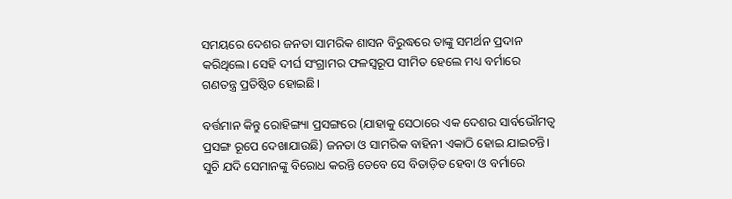ସମୟରେ ଦେଶର ଜନତା ସାମରିକ ଶାସନ ବିରୁଦ୍ଧରେ ତାଙ୍କୁ ସମର୍ଥନ ପ୍ରଦାନ କରିଥିଲେ। ସେହି ଦୀର୍ଘ ସଂଗ୍ରାମର ଫଳସ୍ୱରୂପ ସୀମିତ ହେଲେ ମଧ୍ୟ ବର୍ମାରେ ଗଣତନ୍ତ୍ର ପ୍ରତିଷ୍ଠିତ ହୋଇଛି।

ବର୍ତ୍ତମାନ କିନ୍ତୁ ରୋହିଙ୍ଗ୍ୟା ପ୍ରସଙ୍ଗରେ (ଯାହାକୁ ସେଠାରେ ଏକ ଦେଶର ସାର୍ବଭୌମତ୍ୱ ପ୍ରସଙ୍ଗ ରୂପେ ଦେଖାଯାଉଛି) ଜନତା ଓ ସାମରିକ ବାହିନୀ ଏକାଠି ହୋଇ ଯାଇଚନ୍ତି। ସୁଚି ଯଦି ସେମାନଙ୍କୁ ବିରୋଧ କରନ୍ତି ତେବେ ସେ ବିତାଡ଼ିତ ହେବା ଓ ବର୍ମାରେ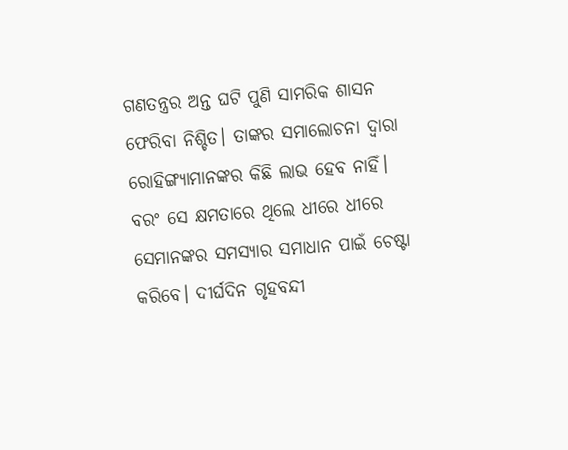ଗଣତନ୍ତ୍ରର ଅନ୍ତ ଘଟି ପୁଣି ସାମରିକ ଶାସନ ଫେରିବା ନିଶ୍ଚିତ। ତାଙ୍କର ସମାଲୋଚନା ଦ୍ୱାରା ରୋହିଙ୍ଗ୍ୟାମାନଙ୍କର କିଛି ଲାଭ ହେବ ନାହିଁ। ବରଂ ସେ କ୍ଷମତାରେ ଥିଲେ ଧୀରେ ଧୀରେ ସେମାନଙ୍କର ସମସ୍ୟାର ସମାଧାନ ପାଇଁ ଚେଷ୍ଟା କରିବେ। ଦୀର୍ଘଦିନ ଗୃହବନ୍ଦୀ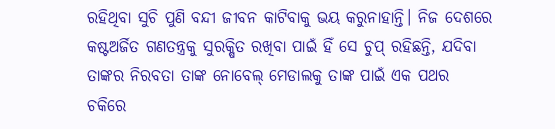ରହିଥିବା ସୁଚି ପୁଣି ବନ୍ଦୀ ଜୀବନ କାଟିବାକୁ ଭୟ କରୁନାହାନ୍ତି। ନିଜ ଦେଶରେ କଷ୍ଟଅର୍ଜିତ ଗଣତନ୍ତ୍ରକୁ ସୁରକ୍ଷିତ ରଖିବା ପାଇଁ ହିଁ ସେ ଚୁପ୍‌ ରହିଛନ୍ତି, ଯଦିବା ତାଙ୍କର ନିରବତା ତାଙ୍କ ନୋବେଲ୍‌ ମେଡାଲକୁ ତାଙ୍କ ପାଇଁ ଏକ ପଥର ଚକିରେ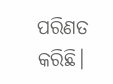ପରିଣତ କରିଛି।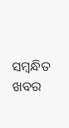ସମ୍ବନ୍ଧିତ ଖବର